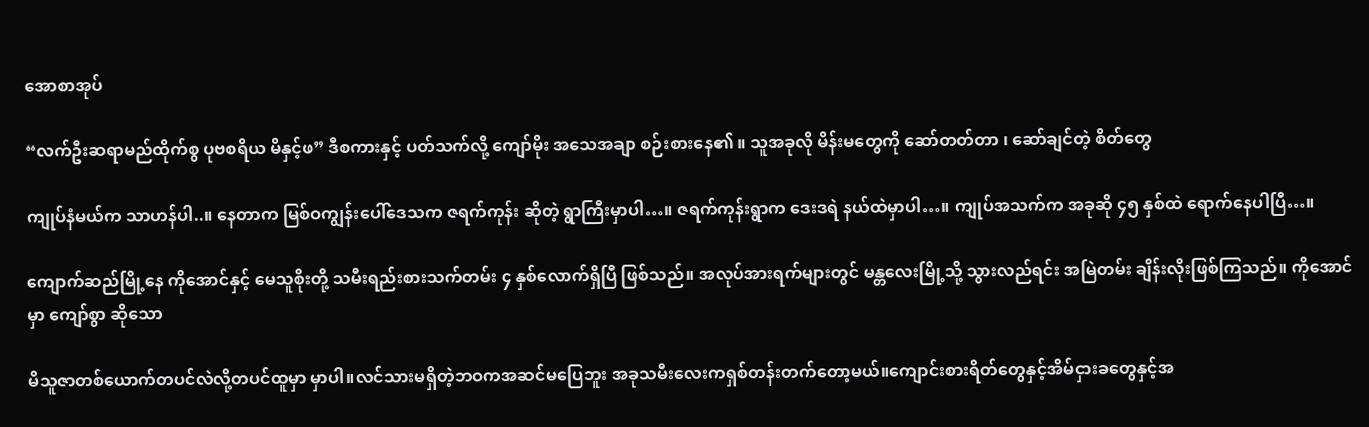အောစာအုပ်

“လက်ဦးဆရာမည်ထိုက်စွ ပုဗစရိယ မိနှင့်ဖ” ဒီစကားနှင့် ပတ်သက်လို့ ကျော်မိုး အသေအချာ စဉ်းစားနေ၏ ။ သူအခုလို မိန်းမတွေကို ဆော်တတ်တာ ၊ ဆော်ချင်တဲ့ စိတ်တွေ

ကျုပ်နံမယ်က သာဟန်ပါ..။ နေတာက မြစ်ဝကျွန်းပေါ်ဒေသက ဇရက်ကုန်း ဆိုတဲ့ ရွာကြီးမှာပါ…။ ဇရက်ကုန်းရွာက ဒေးဒရဲ နယ်ထဲမှာပါ…။ ကျုပ်အသက်က အခုဆို ၄၅ နှစ်ထဲ ရောက်နေပါပြီ…။

ကျောက်ဆည်မြို့နေ ကိုအောင်နှင့် မေသူစိုးတို့ သမီးရည်းစားသက်တမ်း ၄ နှစ်လောက်ရှိပြီ ဖြစ်သည်။ အလုပ်အားရက်များတွင် မန္တလေးမြို့သို့ သွားလည်ရင်း အမြဲတမ်း ချိန်းလိုးဖြစ်ကြသည်။ ကိုအောင်မှာ ကျော်စွာ ဆိုသော

မိသူဇာတစ်ယောက်တပင်လဲလို့တပင်ထူမှာ မှာပါ။လင်သားမရှိတဲ့ဘဝကအဆင်မပြေဘူး အခုသမီးလေးကရှစ်တန်းတက်တော့မယ်။ကျောင်းစားရိတ်တွေနှင့်အိမ်ငှားခတွေနှင့်အ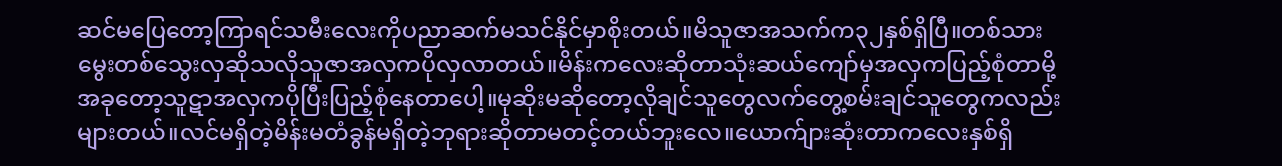ဆင်မပြေတော့ကြာရင်သမီးလေးကိုပညာဆက်မသင်နိုင်မှာစိုးတယ်။မိသူဇာအသက်က၃၂နှစ်ရှိပြီ။တစ်သားမွေးတစ်သွေးလှဆိုသလိုသူဇာအလှကပိုလှလာတယ်။မိန်းကလေးဆိုတာသုံးဆယ်ကျော်မှအလှကပြည့်စုံတာမို့အခုတော့သူဋာအလှကပိုပြီးပြည့်စုံနေတာပေါ့။မုဆိုးမဆိုတော့လိုချင်သူတွေလက်တွေ့စမ်းချင်သူတွေကလည်းများတယ်။လင်မရှိတဲ့မိန်းမတံခွန်မရှိတဲ့ဘုရားဆိုတာမတင့်တယ်ဘူးလေ။ယောက်ျားဆုံးတာကလေးနှစ်ရှိ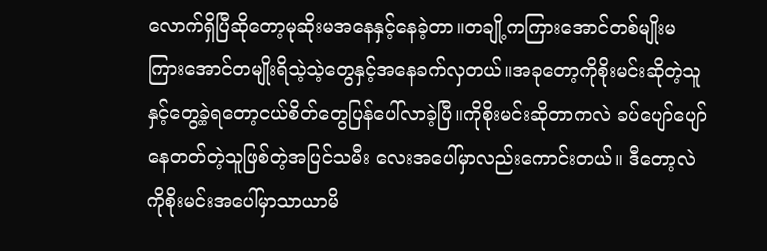လောက်ရှိပြီဆိုတော့မုဆိုးမအနေနှင့်နေခဲ့တာ။တချို့ကကြားအောင်တစ်မျိုးမကြားအောင်တမျိုးရိသဲ့သဲ့တွေနှင့်အနေခက်လှတယ်။အခုတော့ကိုစိုးမင်းဆိုတဲ့သူနှင့်တွေ့ခဲ့ရတော့ငယ်စိတ်တွေပြန်ပေါ်လာခဲ့ပြီ။ကိုစိုးမင်းဆိုတာကလဲ ခပ်ပျော်ပျော်နေတတ်တဲ့သူဖြစ်တဲ့အပြင်သမီး လေးအပေါ်မှာလည်းကောင်းတယ်။ ဒီတော့လဲကိုစိုးမင်းအပေါ်မှာသာယာမိ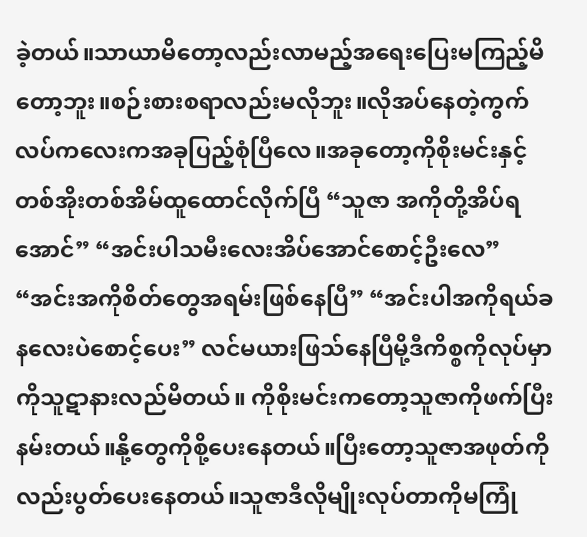ခဲ့တယ်။သာယာမိတော့လည်းလာမည့်အရေးပြေးမကြည့်မိတော့ဘူး။စဉ်းစားစရာလည်းမလိုဘူး။လိုအပ်နေတဲ့ကွက်လပ်ကလေးကအခုပြည့်စုံပြီလေ။အခုတော့ကိုစိုးမင်းနှင့်တစ်အိုးတစ်အိမ်ထူထောင်လိုက်ပြီ “သူဇာ အကိုတို့အိပ်ရအောင်” “အင်းပါသမီးလေးအိပ်အောင်စောင့်ဦးလေ” “အင်းအကိုစိတ်တွေအရမ်းဖြစ်နေပြီ” “အင်းပါအကိုရယ်ခနလေးပဲစောင့်ပေး” လင်မယားဖြသ်နေပြီမို့ဒီကိစ္စကိုလုပ်မှာကိုသူဋာနားလည်မိတယ်။ ကိုစိုးမင်းကတော့သူဇာကိုဖက်ပြီးနမ်းတယ်။နို့တွေကိုစို့ပေးနေတယ်။ပြီးတော့သူဇာအဖုတ်ကိုလည်းပွတ်ပေးနေတယ်။သူဇာဒီလိုမျိုးလုပ်တာကိုမကြုံ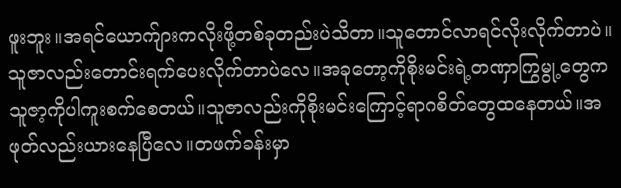ဖူးဘူး။အရင်ယောက်ျားကလိုးဖို့တစ်ခုတည်းပဲသိတာ။သူတောင်လာရင်လိုးလိုက်တာပဲ။သူဇာလည်းတောင်းရက်ပေးလိုက်တာပဲလေ။အခုတော့ကိုစိုးမင်းရဲ့တဏှာကြွမွု့တွေကသူဇာ့ကိုပါကူးစက်စေတယ်။သူဇာလည်းကိုစိုးမင်းကြောင့်ရာဂစိတ်တွေထနေတယ်။အဖုတ်လည်းယားနေပြီလေ။တဖက်ခန်းမှာ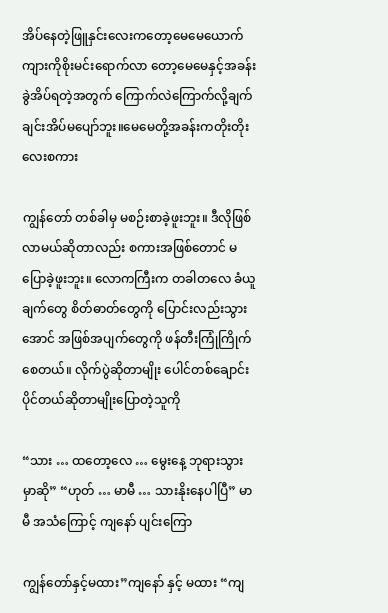အိပ်နေတဲ့ဖြူနှင်းလေးကတော့မေမေယောက်ကျားကိုစိုးမင်းရောက်လာ တော့မေမေနှင့်အခန်းခွဲအိပ်ရတဲ့အတွက် ကြောက်လဲကြောက်လို့ချက်ချင်းအိပ်မပျော်ဘူး။မေမေတို့အခန်းကတိုးတိုးလေးစကား

ကျွန်တော် တစ်ခါမှ မစဉ်းစာခဲ့ဖူးဘူး။ ဒီလိုဖြစ်လာမယ်ဆိုတာလည်း စကားအဖြစ်တောင် မပြောခဲ့ဖူးဘူး။ လောကကြီးက တခါတလေ ခံယူချက်တွေ စိတ်ဓာတ်တွေကို ပြောင်းလည်းသွားအောင် အဖြစ်အပျက်တွေကို ဖန်တီးကြုံကြိုက်စေတယ်။ လိုက်ပွဲဆိုတာမျိုး ပေါင်တစ်ချောင်းပိုင်တယ်ဆိုတာမျိုးပြောတဲ့သူကို

“သား … ထတော့လေ … မွေးနေ့ ဘုရားသွားမှာဆို” “ဟုတ် … မာမီ … သားနိုးနေပါပြီ” မာမီ အသံကြောင့် ကျနော် ပျင်းကြော

ကျွန်တော်နှင့်မထား”ကျနော် နှင့် မထား “ကျ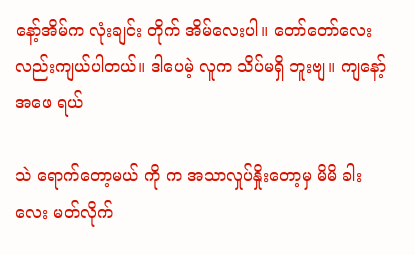နော့်အိမ်က လုံးချင်း တိုက် အိမ်လေးပါ။ တော်တော်လေးလည်းကျယ်ပါတယ်။ ဒါပေမဲ့ လူက သိပ်မရှိ ဘူးဗျ။ ကျနော့် အဖေ ရယ်

သဲ ရောက်တော့မယ် ကို က အသာလှုပ်နှိုးတော့မှ မိမိ ခါးလေး မတ်လိုက်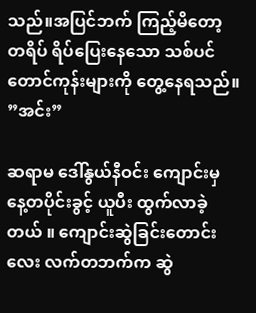သည်။အပြင်ဘက် ကြည့်မိတော့ တရိပ် ရိပ်ပြေးနေသော သစ်ပင် တောင်ကုန်းများကို တွေ့နေရသည်။ ”အင်း”

ဆရာမ ဒေါ်နွယ်နီဝင်း ကျောင်းမှ နေ့တပိုင်းခွင့် ယူပီး ထွက်လာခဲ့တယ် ။ ကျောင်းဆွဲခြင်းတောင်းလေး လက်တဘက်က ဆွဲ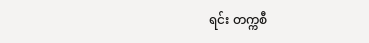ရင်း တက္ကစီ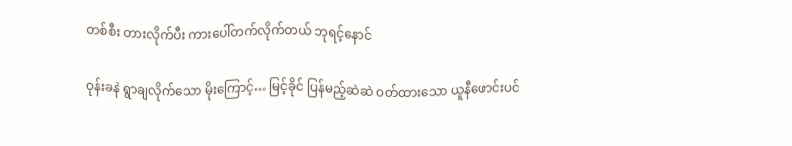တစ်စီး တားလိုက်ပီး ကားပေါ်တက်လိုက်တယ် ဘုရင့်နောင်

ဝုန်းခနဲ ရွာချလိုက်သော မိုးကြောင့်… မြင့်ခိုင် ပြန်မည့်ဆဲဆဲ ဝတ်ထားသော ယူနီဖောင်းပင်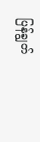ပြန်ချွတ်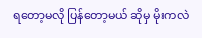ရတော့မလို ပြန်တော့မယ် ဆိုမှ မိုးကလဲ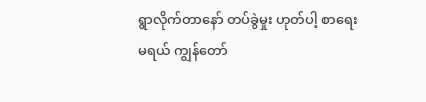ရွာလိုက်တာနော် တပ်ခွဲမှုး ဟုတ်ပါ့ စာရေးမရယ် ကျွန်တော်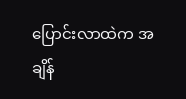ပြောင်းလာထဲက အချိန်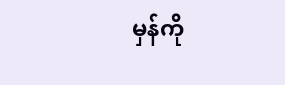မှန်ကို